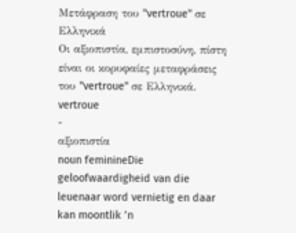Μετάφραση του "vertroue" σε Ελληνικά
Οι αξιοπιστία, εμπιστοσύνη, πίστη είναι οι κορυφαίες μεταφράσεις του "vertroue" σε Ελληνικά.
vertroue
-
αξιοπιστία
noun feminineDie geloofwaardigheid van die leuenaar word vernietig en daar kan moontlik ’n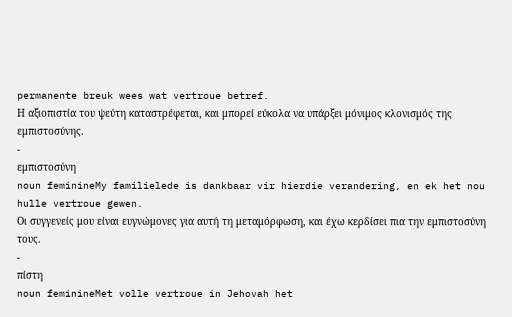permanente breuk wees wat vertroue betref.
Η αξιοπιστία του ψεύτη καταστρέφεται, και μπορεί εύκολα να υπάρξει μόνιμος κλονισμός της εμπιστοσύνης.
-
εμπιστοσύνη
noun feminineMy familielede is dankbaar vir hierdie verandering, en ek het nou hulle vertroue gewen.
Οι συγγενείς μου είναι ευγνώμονες για αυτή τη μεταμόρφωση, και έχω κερδίσει πια την εμπιστοσύνη τους.
-
πίστη
noun feminineMet volle vertroue in Jehovah het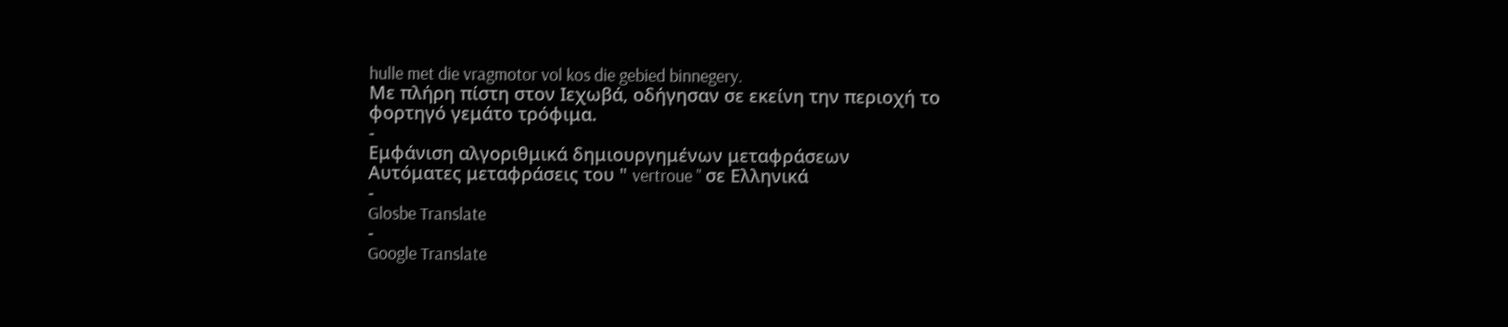hulle met die vragmotor vol kos die gebied binnegery.
Με πλήρη πίστη στον Ιεχωβά, οδήγησαν σε εκείνη την περιοχή το φορτηγό γεμάτο τρόφιμα.
-
Εμφάνιση αλγοριθμικά δημιουργημένων μεταφράσεων
Αυτόματες μεταφράσεις του " vertroue " σε Ελληνικά
-
Glosbe Translate
-
Google Translate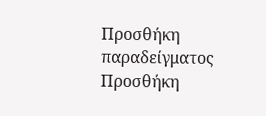Προσθήκη παραδείγματος
Προσθήκη